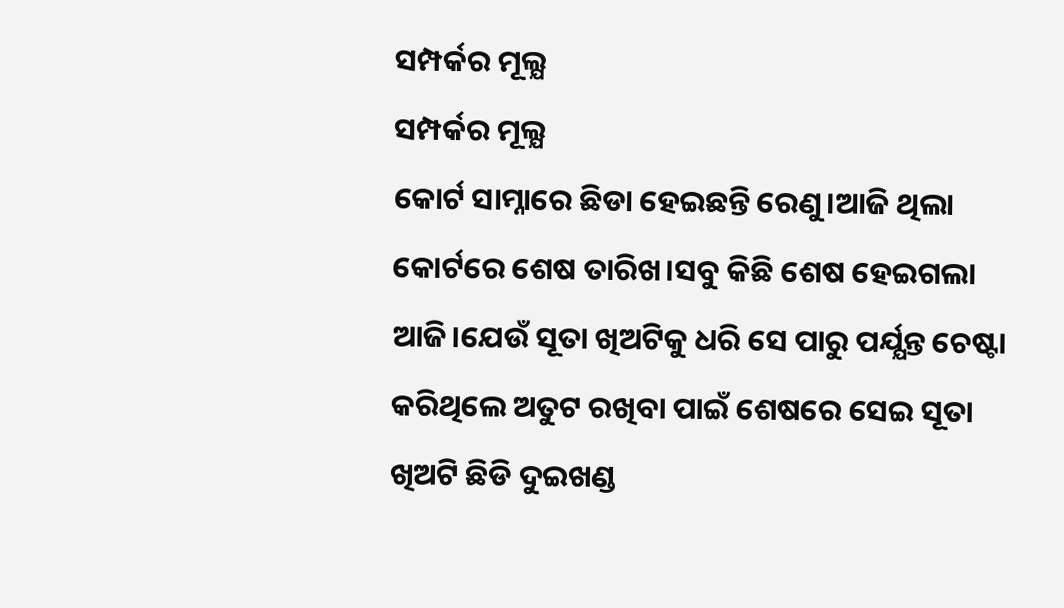ସମ୍ପର୍କର ମୂଲ୍ଯ
ସମ୍ପର୍କର ମୂଲ୍ଯ
କୋର୍ଟ ସାମ୍ନାରେ ଛିଡା ହେଇଛନ୍ତି ରେଣୁ।ଆଜି ଥିଲା କୋର୍ଟରେ ଶେଷ ତାରିଖ।ସବୁ କିଛି ଶେଷ ହେଇଗଲା ଆଜି।ଯେଉଁ ସୂତା ଖିଅଟିକୁ ଧରି ସେ ପାରୁ ପର୍ଯ୍ଯନ୍ତ ଚେଷ୍ଟା କରିଥିଲେ ଅତୁଟ ରଖିବା ପାଇଁ ଶେଷରେ ସେଇ ସୂତା ଖିଅଟି ଛିଡି ଦୁଇଖଣ୍ଡ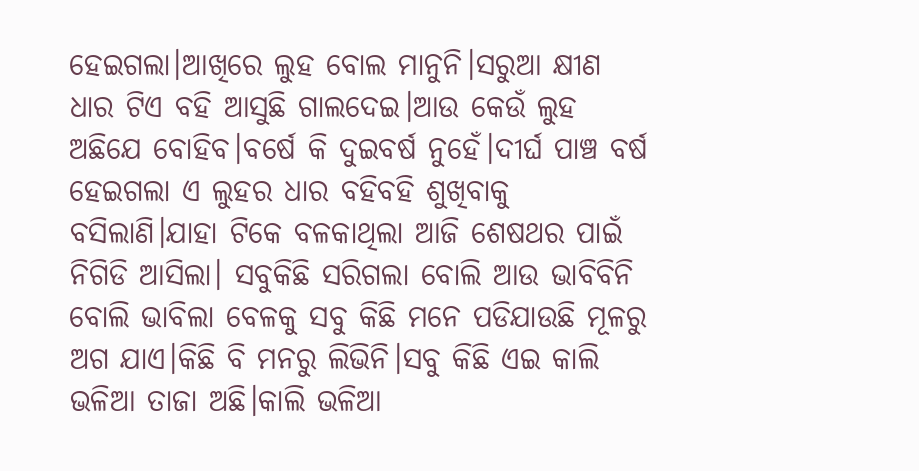ହେଇଗଲା।ଆଖିରେ ଲୁହ ବୋଲ ମାନୁନି।ସରୁଆ କ୍ଷୀଣ ଧାର ଟିଏ ବହି ଆସୁଛି ଗାଲଦେଇ।ଆଉ କେଉଁ ଲୁହ ଅଛିଯେ ବୋହିବ।ବର୍ଷେ କି ଦୁଇବର୍ଷ ନୁହେଁ।ଦୀର୍ଘ ପାଞ୍ଚ ବର୍ଷ ହେଇଗଲା ଏ ଲୁହର ଧାର ବହିବହି ଶୁଖିବାକୁ ବସିଲାଣି।ଯାହା ଟିକେ ବଳକାଥିଲା ଆଜି ଶେଷଥର ପାଇଁ ନିଗିଡି ଆସିଲା। ସବୁକିଛି ସରିଗଲା ବୋଲି ଆଉ ଭାବିବିନି ବୋଲି ଭାବିଲା ବେଳକୁ ସବୁ କିଛି ମନେ ପଡିଯାଉଛି ମୂଳରୁ ଅଗ ଯାଏ।କିଛି ବି ମନରୁ ଲିଭିନି।ସବୁ କିଛି ଏଇ କାଲି ଭଳିଆ ତାଜା ଅଛି।କାଲି ଭଳିଆ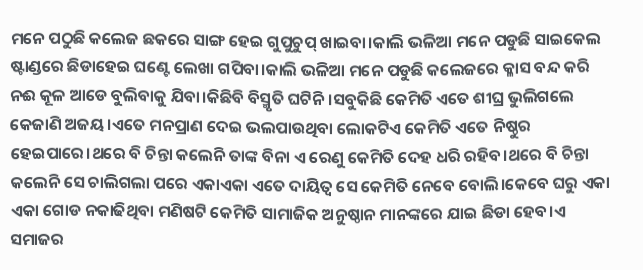ମନେ ପଠୁଛି କଲେଜ ଛକରେ ସାଙ୍ଗ ହେଇ ଗୁପୁଚୁପ୍ ଖାଇବା।କାଲି ଭଳିଆ ମନେ ପଡୁଛି ସାଇକେଲ ଷ୍ଟାଣ୍ଡରେ ଛିଡାହେଇ ଘଣ୍ଟେ ଲେଖା ଗପିବା।କାଲି ଭଳିଆ ମନେ ପଡୁଛି କଲେଜରେ କ୍ଳାସ ବନ୍ଦ କରି ନଈ କୂଳ ଆଡେ ବୁଲିବାକୁ ଯିବା।କିଛିବି ବିସ୍ମୃତି ଘଟିନି।ସବୁକିଛି କେମିତି ଏତେ ଶୀଘ୍ର ଭୁଲିଗଲେ କେଜାଣି ଅଜୟ।ଏତେ ମନପ୍ରାଣ ଦେଇ ଭଲପାଉଥିବା ଲୋକଟିଏ କେମିତି ଏତେ ନିଷ୍ଠୁର ହେଇପାରେ।ଥରେ ବି ଚିନ୍ତା କଲେନି ତାଙ୍କ ବିନା ଏ ରେଣୁ କେମିତି ଦେହ ଧରି ରହିବ।ଥରେ ବି ଚିନ୍ତା କଲେନି ସେ ଚାଲିଗଲା ପରେ ଏକାଏକା ଏତେ ଦାୟିତ୍ବ ସେ କେମିତି ନେବେ ବୋଲି।କେବେ ଘରୁ ଏକା ଏକା ଗୋଡ ନକାଢିଥିବା ମଣିଷଟି କେମିତି ସାମାଜିକ ଅନୁଷ୍ଠାନ ମାନଙ୍କରେ ଯାଇ ଛିଡା ହେବ।ଏ ସମାଜର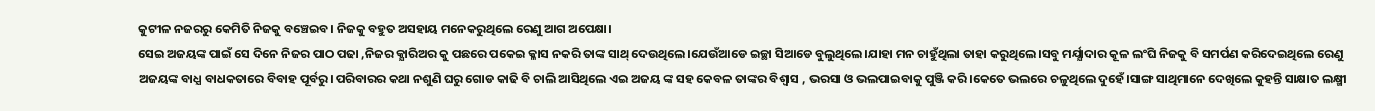କୁଟୀଳ ନଜରରୁ କେମିତି ନିଜକୁ ବଞ୍ଚେଇବ। ନିଜକୁ ବହୁତ ଅସହାୟ ମନେକରୁଥିଲେ ରେଣୁ ଆଗ ଅପେକ୍ଷା।
ସେଇ ଅଜୟଙ୍କ ପାଇଁ ସେ ଦିନେ ନିଜର ପାଠ ପଢା ,ନିଜର କ୍ଯାରିଅର କୁ ପଛରେ ପକେଇ କ୍ଳାସ ନକରି ତାଙ୍କ ସାଥ୍ ଦେଉଥିଲେ।ଯେଉଁଆଡେ ଇଚ୍ଛା ସିଆଡେ ବୁଲୁଥିଲେ।ଯାହା ମନ ଚାହୁଁଥିଲା ତାହା କରୁଥିଲେ।ସବୁ ମର୍ଯ୍ଯାଦାର କୂଳ ଲଂଘି ନିଜକୁ ବି ସମର୍ପଣ କରିଦେଇଥିଲେ ରେଣୁ ଅଜୟଙ୍କ ବାଧ୍ଯ ବାଧକତାରେ ବିବାହ ପୂର୍ବରୁ। ପରିବାରର କଥା ନଶୁଣି ଘରୁ ଗୋଡ କାଢି ବି ଚାଲି ଆସିଥିଲେ ଏଇ ଅଜୟ ଙ୍କ ସହ କେବଳ ତାଙ୍କର ବିଶ୍ବାସ , ଭରସା ଓ ଭଲପାଇବାକୁ ପୁଞ୍ଜି କରି।କେତେ ଭଲରେ ଚଳୁଥିଲେ ଦୁହେଁ।ସାଙ୍ଗ ସାଥିମାନେ ଦେଖିଲେ କୁହନ୍ତି ସାକ୍ଷାତ ଲକ୍ଷ୍ମୀ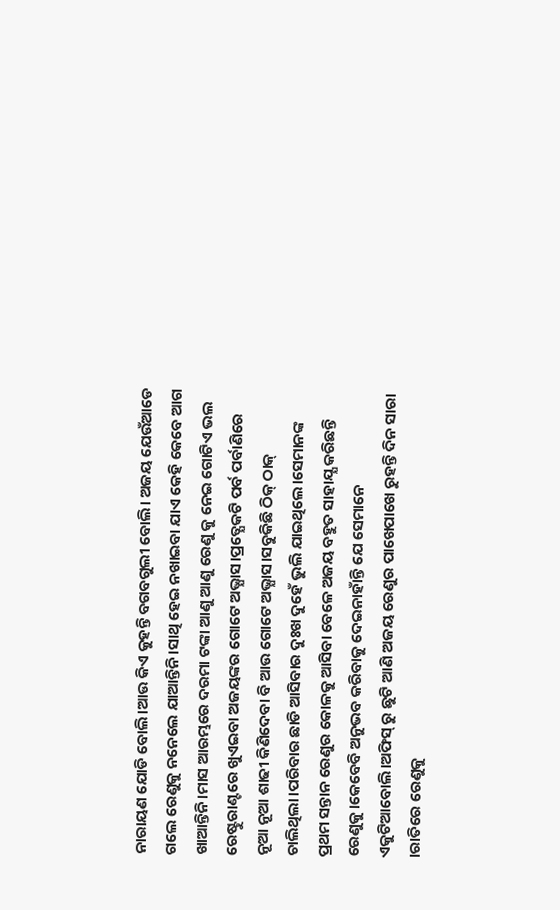ନାରାୟଣ ଯୋଡି ବୋଲି।ଆଉ କିଏ କୁହନ୍ତି ବଗବଗୁଲୀ ବୋଲି। ଅଜୟ ଯେଉଁଆଡେ ଗଲେ ରେଣୁକୁ ନନେଲେ ଯାଆନ୍ତିନି।ସାଥି ହେଇ ନଖାଇବା ଯାଏ କେହି କେବେ ଆଗ ଖାଆନ୍ତିନି।ମାସ ଆରମ୍ଭରେ ଦରମା ଟଙ୍କା ଆଣୁ ଆଣୁ ରେଣୁ କୁ ନେଇ ଗୋଟିଏ ଭଲ ରେଷ୍ଟୁରାଣ୍ଟରେ ଖୁଏଇବା ଅଜୟଙ୍କର ଗୋଟେ ଅଭ୍ଯାସ।ପ୍ରତ୍ଯେକଟି ପର୍ବ ପର୍ବାଣିରେ ନୂଆ ନୂଆ ଶାଢୀ କିଣିଦେବା ବି ଆଉ ଗୋଟେ ଅଭ୍ଯାସ।ସବୁକିଛି ଠିକ୍ ଠାକ୍ ଚାଲିଥିଲା।ପରିବାର ଛାଡି ଆସିବାର ଦୁଃଖ ଦୁହେଁ ଭୁଲି ଯାଇଥିଲେ।ସେମାନଙ୍କ ପ୍ରଥମ ସନ୍ତାନ ରେଣୁର କୋଳକୁ ଆସିବା ବେଳେ ଅଜୟ ବହୁତ ସାହାଯ୍ଯ କରିଛନ୍ତି ରେଣୁକୁ।କେବେବି ଅନୁଭବ କରିବାକୁ ଦେଇନାହାଁନ୍ତି ଯେ ସେମାନେ ଏକୁଟିଆବୋଲି।ଅଫିସ୍ ରୁ ଛୁଟି ଆଣି ଅଜୟ ରେଣୁର ପାଖେପାଖେ ରୁହନ୍ତି ଦିନ ସାରା ।ରାତିରେ ରେଣୁକୁ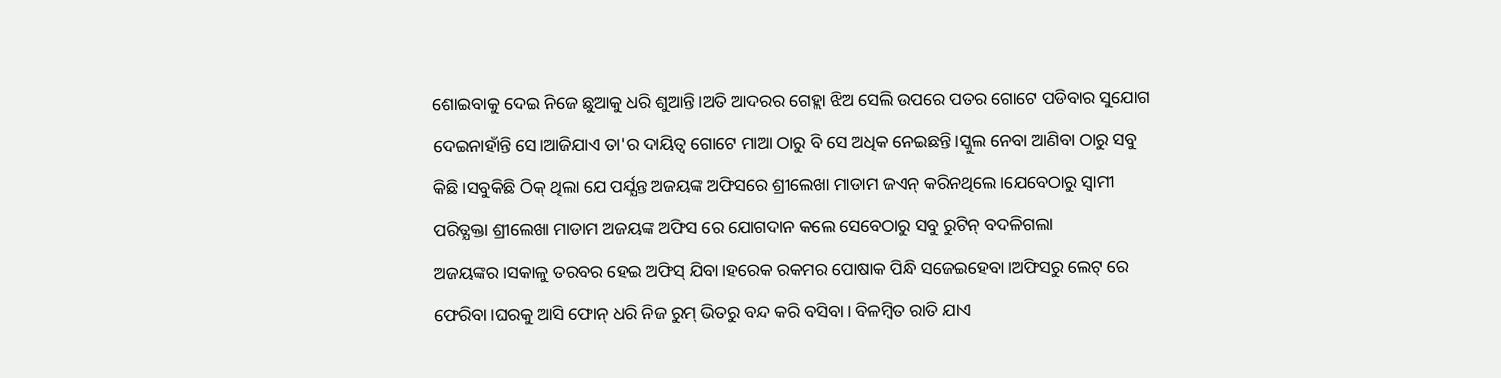ଶୋଇବାକୁ ଦେଇ ନିଜେ ଛୁଆକୁ ଧରି ଶୁଆନ୍ତି।ଅତି ଆଦରର ଗେହ୍ଲା ଝିଅ ସେଲି ଉପରେ ପତର ଗୋଟେ ପଡିବାର ସୁଯୋଗ ଦେଇନାହାଁନ୍ତି ସେ।ଆଜିଯାଏ ତା'ର ଦାୟିତ୍ବ ଗୋଟେ ମାଆ ଠାରୁ ବି ସେ ଅଧିକ ନେଇଛନ୍ତି।ସ୍କୁଲ ନେବା ଆଣିବା ଠାରୁ ସବୁ କିଛି।ସବୁକିଛି ଠିକ୍ ଥିଲା ଯେ ପର୍ଯ୍ଯନ୍ତ ଅଜୟଙ୍କ ଅଫିସରେ ଶ୍ରୀଲେଖା ମାଡାମ ଜଏନ୍ କରିନଥିଲେ।ଯେବେଠାରୁ ସ୍ବାମୀ ପରିତ୍ଯକ୍ତା ଶ୍ରୀଲେଖା ମାଡାମ ଅଜୟଙ୍କ ଅଫିସ ରେ ଯୋଗଦାନ କଲେ ସେବେଠାରୁ ସବୁ ରୁଟିନ୍ ବଦଳିଗଲା ଅଜୟଙ୍କର।ସକାଳୁ ତରବର ହେଇ ଅଫିସ୍ ଯିବା।ହରେକ ରକମର ପୋଷାକ ପିନ୍ଧି ସଜେଇହେବା।ଅଫିସରୁ ଲେଟ୍ ରେ ଫେରିବା।ଘରକୁ ଆସି ଫୋନ୍ ଧରି ନିଜ ରୁମ୍ ଭିତରୁ ବନ୍ଦ କରି ବସିବା। ବିଳମ୍ବିତ ରାତି ଯାଏ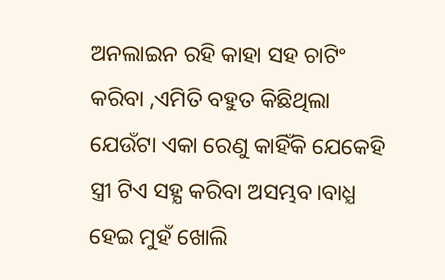ଅନଲାଇନ ରହି କାହା ସହ ଚାଟିଂ କରିବା ,ଏମିତି ବହୁତ କିଛିଥିଲା ଯେଉଁଟା ଏକା ରେଣୁ କାହିଁକି ଯେକେହି ସ୍ତ୍ରୀ ଟିଏ ସହ୍ଯ କରିବା ଅସମ୍ଭବ।ବାଧ୍ଯ ହେଇ ମୁହଁ ଖୋଲି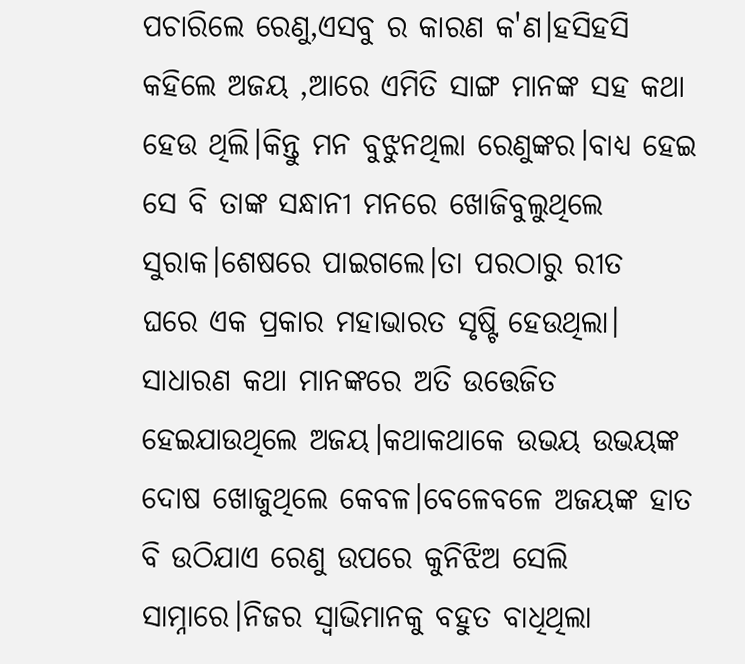ପଚାରିଲେ ରେଣୁ,ଏସବୁ ର କାରଣ କ'ଣ।ହସିହସି କହିଲେ ଅଜୟ ,ଆରେ ଏମିତି ସାଙ୍ଗ ମାନଙ୍କ ସହ କଥା ହେଉ ଥିଲି।କିନ୍ତୁ ମନ ବୁଝୁନଥିଲା ରେଣୁଙ୍କର।ବାଧ୍ଯ ହେଇ ସେ ବି ତାଙ୍କ ସନ୍ଧାନୀ ମନରେ ଖୋଜିବୁଲୁଥିଲେ ସୁରାକ।ଶେଷରେ ପାଇଗଲେ।ତା ପରଠାରୁ ରୀତ
ଘରେ ଏକ ପ୍ରକାର ମହାଭାରତ ସୃଷ୍ଟି ହେଉଥିଲା।
ସାଧାରଣ କଥା ମାନଙ୍କରେ ଅତି ଉତ୍ତେଜିତ ହେଇଯାଉଥିଲେ ଅଜୟ।କଥାକଥାକେ ଉଭୟ ଉଭୟଙ୍କ ଦୋଷ ଖୋଜୁଥିଲେ କେବଳ।ବେଳେବଳେ ଅଜୟଙ୍କ ହାତ ବି ଉଠିଯାଏ ରେଣୁ ଉପରେ କୁନିଝିଅ ସେଲି ସାମ୍ନାରେ।ନିଜର ସ୍ବାଭିମାନକୁ ବହୁତ ବାଧିଥିଲା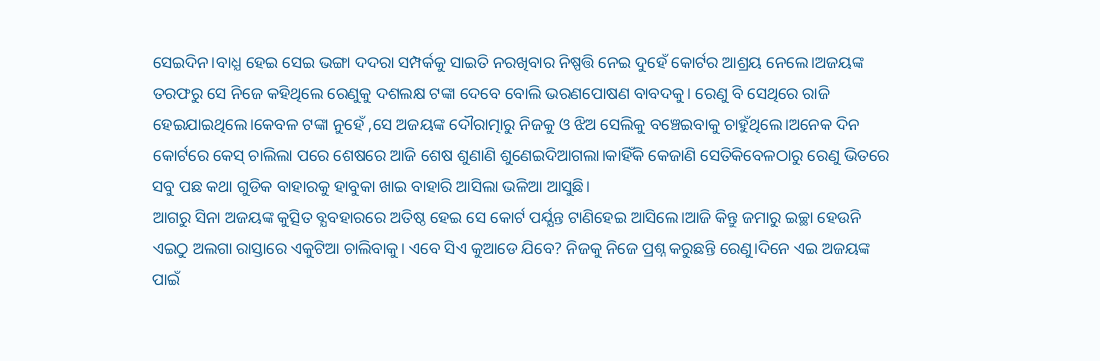ସେଇଦିନ।ବାଧ୍ଯ ହେଇ ସେଇ ଭଙ୍ଗା ଦଦରା ସମ୍ପର୍କକୁ ସାଇତି ନରଖିବାର ନିଷ୍ପତ୍ତି ନେଇ ଦୁହେଁ କୋର୍ଟର ଆଶ୍ରୟ ନେଲେ।ଅଜୟଙ୍କ ତରଫରୁ ସେ ନିଜେ କହିଥିଲେ ରେଣୁକୁ ଦଶଲକ୍ଷ ଟଙ୍କା ଦେବେ ବୋଲି ଭରଣପୋଷଣ ବାବଦକୁ। ରେଣୁ ବି ସେଥିରେ ରାଜି ହେଇଯାଇଥିଲେ।କେବଳ ଟଙ୍କା ନୁହେଁ ,ସେ ଅଜୟଙ୍କ ଦୌରାତ୍ମାରୁ ନିଜକୁ ଓ ଝିଅ ସେଲିକୁ ବଞ୍ଚେଇବାକୁ ଚାହୁଁଥିଲେ।ଅନେକ ଦିନ କୋର୍ଟରେ କେସ୍ ଚାଲିଲା ପରେ ଶେଷରେ ଆଜି ଶେଷ ଶୁଣାଣି ଶୁଣେଇଦିଆଗଲା।କାହିଁକି କେଜାଣି ସେତିକିବେଳଠାରୁ ରେଣୁ ଭିତରେ ସବୁ ପଛ କଥା ଗୁଡିକ ବାହାରକୁ ହାବୁକା ଖାଇ ବାହାରି ଆସିଲା ଭଳିଆ ଆସୁଛି।
ଆଗରୁ ସିନା ଅଜୟଙ୍କ କୁତ୍ସିତ ବ୍ଯବହାରରେ ଅତିଷ୍ଠ ହେଇ ସେ କୋର୍ଟ ପର୍ଯ୍ଯନ୍ତ ଟାଣିହେଇ ଆସିଲେ।ଆଜି କିନ୍ତୁ ଜମାରୁ ଇଚ୍ଛା ହେଉନି ଏଇଠୁ ଅଲଗା ରାସ୍ତାରେ ଏକୁଟିଆ ଚାଲିବାକୁ। ଏବେ ସିଏ କୁଆଡେ ଯିବେ? ନିଜକୁ ନିଜେ ପ୍ରଶ୍ନ କରୁଛନ୍ତି ରେଣୁ।ଦିନେ ଏଇ ଅଜୟଙ୍କ ପାଇଁ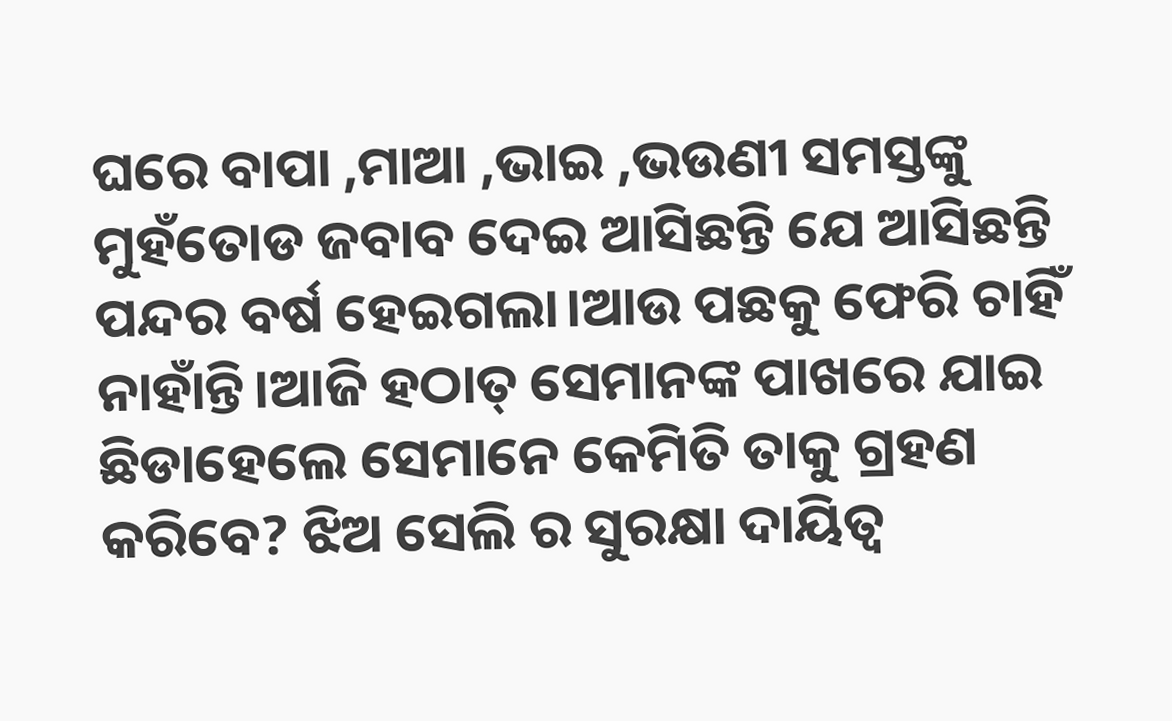ଘରେ ବାପା ,ମାଆ ,ଭାଇ ,ଭଉଣୀ ସମସ୍ତଙ୍କୁ ମୁହଁତୋଡ ଜବାବ ଦେଇ ଆସିଛନ୍ତି ଯେ ଆସିଛନ୍ତି ପନ୍ଦର ବର୍ଷ ହେଇଗଲା।ଆଉ ପଛକୁ ଫେରି ଚାହିଁ ନାହାଁନ୍ତି।ଆଜି ହଠାତ୍ ସେମାନଙ୍କ ପାଖରେ ଯାଇ ଛିଡାହେଲେ ସେମାନେ କେମିତି ତାକୁ ଗ୍ରହଣ କରିବେ? ଝିଅ ସେଲି ର ସୁରକ୍ଷା ଦାୟିତ୍ବ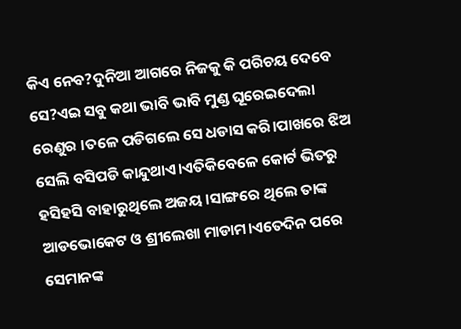କିଏ ନେବ?ଦୁନିଆ ଆଗରେ ନିଜକୁ କି ପରିଚୟ ଦେବେ ସେ?ଏଇ ସବୁ କଥା ଭାବି ଭାବି ମୁଣ୍ଡ ଘୂରେଇଦେଲା ରେଣୁର ।ତଳେ ପଡିଗଲେ ସେ ଧଡାସ କରି।ପାଖରେ ଝିଅ ସେଲି ବସିପଡି କାନ୍ଦୁଥାଏ।ଏତିକିବେଳେ କୋର୍ଟ ଭିତରୁ ହସିହସି ବାହାରୁଥିଲେ ଅଜୟ ।ସାଙ୍ଗରେ ଥିଲେ ତାଙ୍କ ଆଡଭୋକେଟ ଓ ଶ୍ରୀଲେଖା ମାଡାମ।ଏତେଦିନ ପରେ ସେମାନଙ୍କ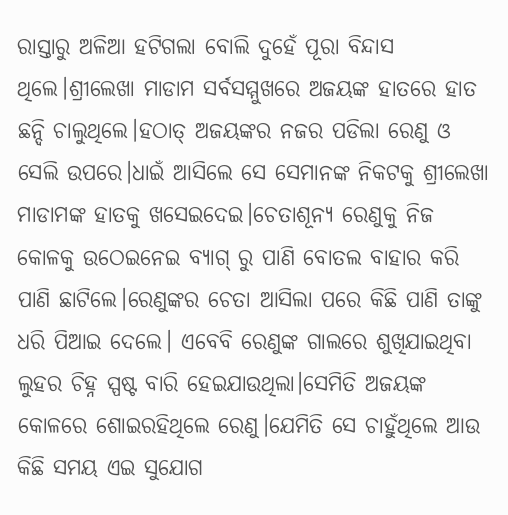ରାସ୍ତାରୁ ଅଳିଆ ହଟିଗଲା ବୋଲି ଦୁହେଁ ପୂରା ବିନ୍ଦାସ ଥିଲେ।ଶ୍ରୀଲେଖା ମାଡାମ ସର୍ବସମ୍ମୁଖରେ ଅଜୟଙ୍କ ହାତରେ ହାତ ଛନ୍ଦି ଚାଲୁଥିଲେ।ହଠାତ୍ ଅଜୟଙ୍କର ନଜର ପଡିଲା ରେଣୁ ଓ ସେଲି ଉପରେ।ଧାଇଁ ଆସିଲେ ସେ ସେମାନଙ୍କ ନିକଟକୁ ଶ୍ରୀଲେଖା ମାଡାମଙ୍କ ହାତକୁ ଖସେଇଦେଇ।ଚେତାଶୂନ୍ଯ ରେଣୁକୁ ନିଜ କୋଳକୁ ଉଠେଇନେଇ ବ୍ଯାଗ୍ ରୁ ପାଣି ବୋତଲ ବାହାର କରି ପାଣି ଛାଟିଲେ।ରେଣୁଙ୍କର ଚେତା ଆସିଲା ପରେ କିଛି ପାଣି ତାଙ୍କୁ ଧରି ପିଆଇ ଦେଲେ। ଏବେବି ରେଣୁଙ୍କ ଗାଲରେ ଶୁଖିଯାଇଥିବା ଲୁହର ଚିହ୍ନ ସ୍ପଷ୍ଟ ବାରି ହେଇଯାଉଥିଲା।ସେମିତି ଅଜୟଙ୍କ କୋଳରେ ଶୋଇରହିଥିଲେ ରେଣୁ।ଯେମିତି ସେ ଚାହୁଁଥିଲେ ଆଉ କିଛି ସମୟ ଏଇ ସୁଯୋଗ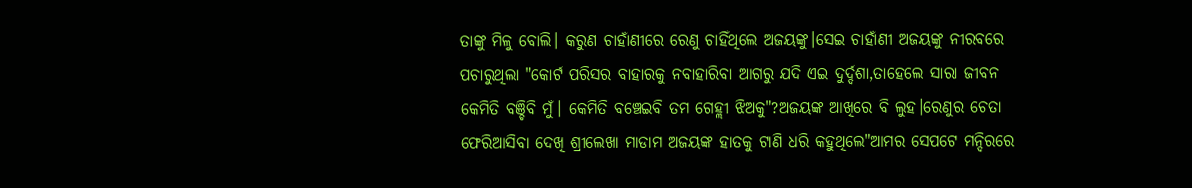ତାଙ୍କୁ ମିଳୁ ବୋଲି। କରୁଣ ଚାହାଁଣୀରେ ରେଣୁ ଚାହିଁଥିଲେ ଅଜୟଙ୍କୁ।ସେଇ ଚାହାଁଣୀ ଅଜୟଙ୍କୁ ନୀରବରେ ପଚାରୁଥିଲା "କୋର୍ଟ ପରିସର ବାହାରକୁ ନବାହାରିବା ଆଗରୁ ଯଦି ଏଇ ଦୁର୍ଦ୍ଦଶା,ତାହେଲେ ସାରା ଜୀବନ କେମିତି ବଞ୍ଚିବି ମୁଁ। କେମିତି ବଞ୍ଚେଇବି ତମ ଗେହ୍ଲୀ ଝିଅକୁ"?ଅଜୟଙ୍କ ଆଖିରେ ବି ଲୁହ।ରେଣୁର ଚେତା ଫେରିଆସିବା ଦେଖି ଶ୍ରୀଲେଖା ମାଡାମ ଅଜୟଙ୍କ ହାତକୁ ଟାଣି ଧରି କହୁଥିଲେ"ଆମର ସେପଟେ ମନ୍ଦିରରେ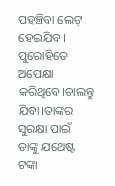ପହଞ୍ଚିବା ଲେଟ୍ ହେଇଯିବ। ପୁରୋହିତେ ଅପେକ୍ଷା କରିଥିବେ।ଚାଲନ୍ତୁ ଯିବା।ତାଙ୍କର ସୁରକ୍ଷା ପାଇଁ ତାଙ୍କୁ ଯଥେଷ୍ଟ ଟଙ୍କା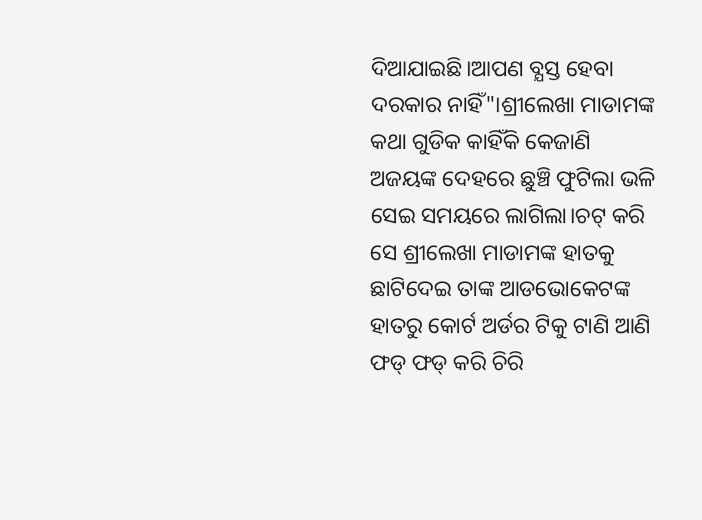ଦିଆଯାଇଛି।ଆପଣ ବ୍ଯସ୍ତ ହେବା ଦରକାର ନାହିଁ"।ଶ୍ରୀଲେଖା ମାଡାମଙ୍କ କଥା ଗୁଡିକ କାହିଁକି କେଜାଣି ଅଜୟଙ୍କ ଦେହରେ ଛୁଞ୍ଚି ଫୁଟିଲା ଭଳି ସେଇ ସମୟରେ ଲାଗିଲା।ଚଟ୍ କରି ସେ ଶ୍ରୀଲେଖା ମାଡାମଙ୍କ ହାତକୁ ଛାଟିଦେଇ ତାଙ୍କ ଆଡଭୋକେଟଙ୍କ ହାତରୁ କୋର୍ଟ ଅର୍ଡର ଟିକୁ ଟାଣି ଆଣି ଫଡ୍ ଫଡ୍ କରି ଚିରି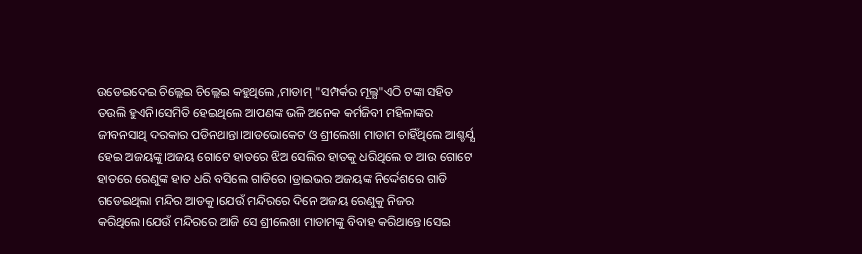ଉଡେଇଦେଇ ଚିଲ୍ଲେଇ ଚିଲ୍ଲେଇ କହୁଥିଲେ ,ମାଡାମ୍ "ସମ୍ପର୍କର ମୂଲ୍ଯ"ଏଠି ଟଙ୍କା ସହିତ ତଉଲି ହୁଏନି।ସେମିତି ହେଇଥିଲେ ଆପଣଙ୍କ ଭଳି ଅନେକ କର୍ମଜିବୀ ମହିଳାଙ୍କର ଜୀବନସାଥି ଦରକାର ପଡିନଥାନ୍ତା।ଆଡଭୋକେଟ ଓ ଶ୍ରୀଲେଖା ମାଡାମ ଚାହିଁଥିଲେ ଆଶ୍ଚର୍ଯ୍ଯ ହେଇ ଅଜୟଙ୍କୁ।ଅଜୟ ଗୋଟେ ହାତରେ ଝିଅ ସେଲିର ହାତକୁ ଧରିଥିଲେ ତ ଆଉ ଗୋଟେ ହାତରେ ରେଣୁଙ୍କ ହାତ ଧରି ବସିଲେ ଗାଡିରେ ।ଡ୍ରାଇଭର ଅଜୟଙ୍କ ନିର୍ଦ୍ଦେଶରେ ଗାଡି ଗଡେଇଥିଲା ମନ୍ଦିର ଆଡକୁ।ଯେଉଁ ମନ୍ଦିରରେ ଦିନେ ଅଜୟ ରେଣୁକୁ ନିଜର କରିଥିଲେ।ଯେଉଁ ମନ୍ଦିରରେ ଆଜି ସେ ଶ୍ରୀଲେଖା ମାଡାମଙ୍କୁ ବିବାହ କରିଥାନ୍ତେ।ସେଇ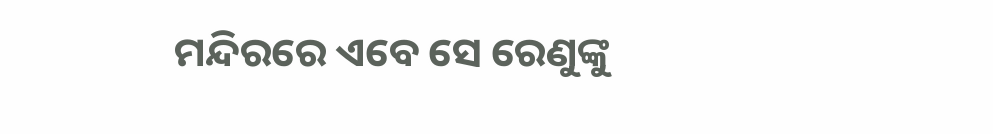ମନ୍ଦିରରେ ଏବେ ସେ ରେଣୁଙ୍କୁ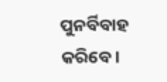ପୁନର୍ବିବାହ କରିବେ।